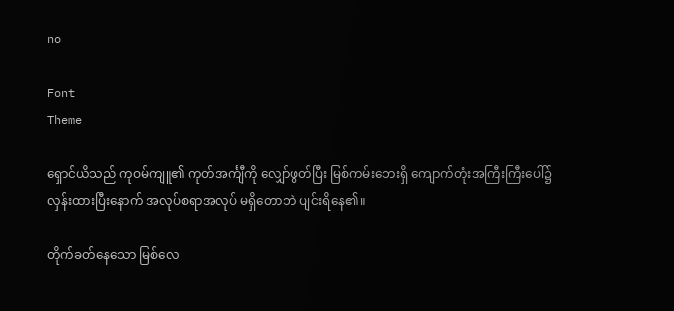no

Font
Theme

ရှောင်ယိသည် ကုဝမ်ကျူ၏ ကုတ်အင်္ကျီကို လျှော်ဖွတ်ပြီး မြစ်ကမ်းဘေးရှိ ကျောက်တုံးအကြီးကြီးပေါ်၌ လှန်းထားပြီးနောက် အလုပ်စရာအလုပ် မရှိတောဘဲ ပျင်းရိနေ၏။

တိုက်ခတ်နေသော မြစ်လေ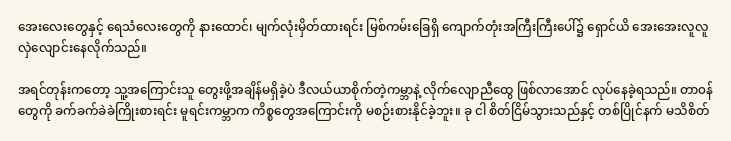အေးလေးတွေနှင့် ရေသံလေးတွေကို နားထောင်၊ မျက်လုံးမှိတ်ထားရင်း မြစ်ကမ်းခြေရှိ ကျောက်တုံးအကြီးကြီးပေါ်၌ ရှောင်ယိ အေးအေးလူလူ လှဲလျောင်းနေလိုက်သည်။

အရင်တုန်းကတော့ သူ့အကြောင်းသူ တွေးဖို့အချိန်မရှိခဲ့ပဲ ဒီလယ်ယာစိုက်တဲ့ကမ္ဘာနဲ့ လိုက်လျောညီထွေ ဖြစ်လာအောင် လုပ်နေခဲ့ရသည်။ တာ၀န်တွေကို ခက်ခက်ခဲခဲကြိုးစားရင်း မူရင်းကမ္ဘာက ကိစ္စတွေအကြောင်းကို မစဉ်းစားနိုင်ခဲ့ဘူး။ ခု ငါ စိတ်ငြိမ်သွားသည်နှင့် တစ်ပြိုင်နက် မသိစိတ်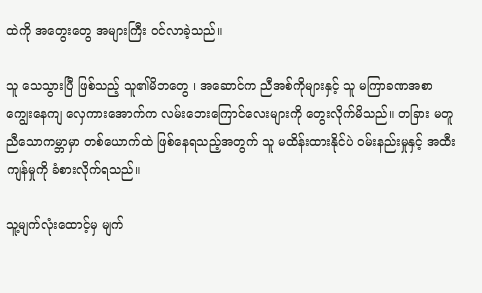ထဲကို အတွေးတွေ အများကြီး ၀င်လာခဲ့သည်။

သူ သေသွားပြီ ဖြစ်သည့် သူ၏မိဘတွေ ၊ အဆောင်က ညီအစ်ကိုများနှင့် သူ မကြာခဏအစာကျွေးနေကျ လှေကားအောက်က လမ်းဘေးကြောင်လေးများကို တွေးလိုက်မိသည်။ တခြား မတူညီသောကမ္ဘာမှာ တစ်ယောက်ထဲ ဖြစ်နေရသည့်အတွက် သူ မထိန်းထားနိုင်ပဲ ၀မ်းနည်းမှုနှင့် အထီးကျန်မှုကို ခံစားလိုက်ရသည်။

သူ့မျက်လုံးထောင့်မှ မျက်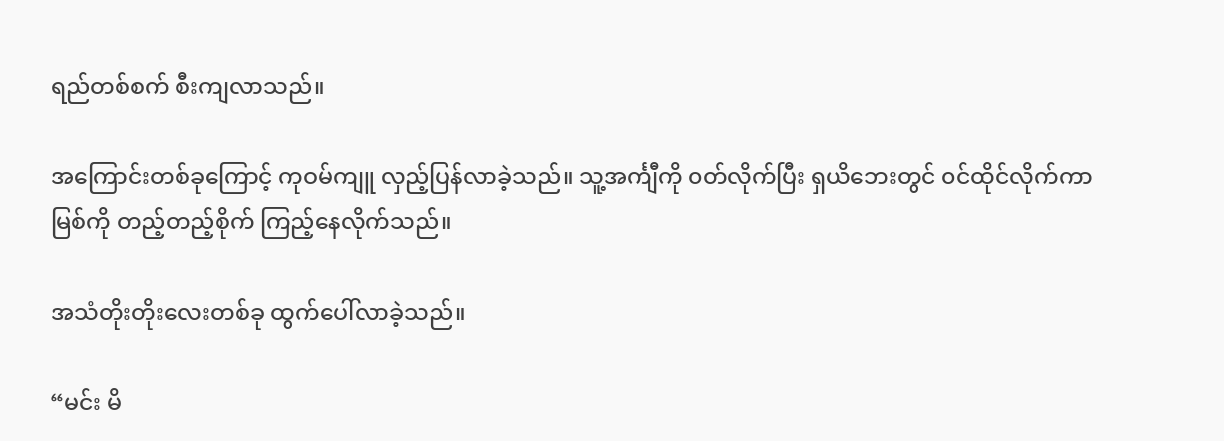ရည်တစ်စက် စီးကျလာသည်။

အကြောင်းတစ်ခုကြောင့် ကုဝမ်ကျူ လှည့်ပြန်လာခဲ့သည်။ သူ့အင်္ကျီကို ၀တ်လိုက်ပြီး ရှယိဘေးတွင် ၀င်ထိုင်လိုက်ကာ မြစ်ကို တည့်တည့်စိုက် ကြည့်နေလိုက်သည်။

အသံတိုးတိုးလေးတစ်ခု ထွက်ပေါ်လာခဲ့သည်။

“မင်း မိ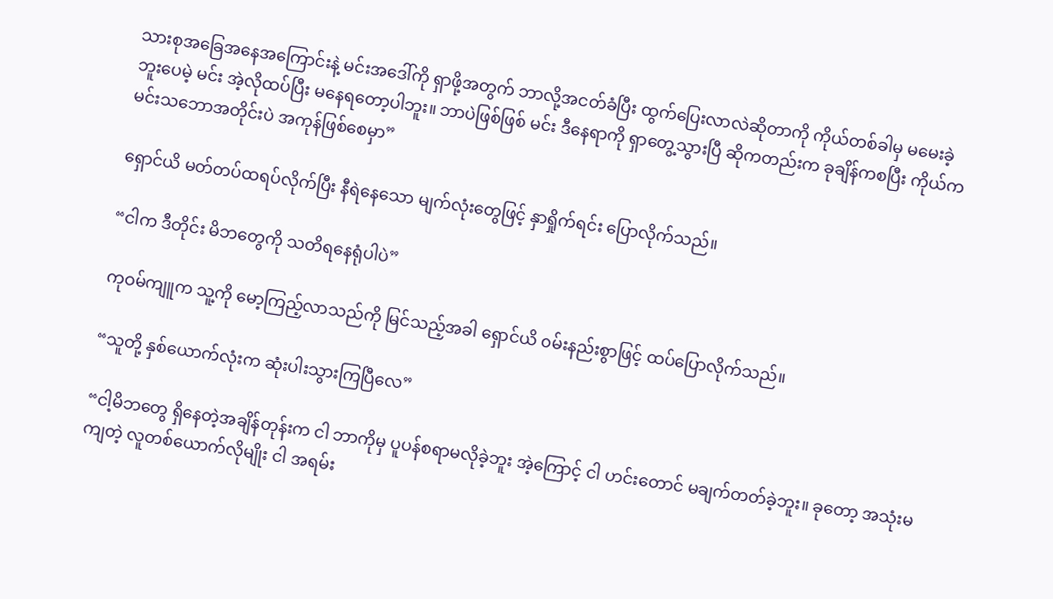သားစုအခြေအနေအကြောင်းနဲ့ မင်းအဒေါ်ကို ရှာဖို့အတွက် ဘာလို့အငတ်ခံပြီး ထွက်ပြေးလာလဲဆိုတာကို ကိုယ်တစ်ခါမှ မမေးခဲ့ဘူးပေမဲ့ မင်း အဲ့လိုထပ်ပြီး မနေရတော့ပါဘူး။ ဘာပဲဖြစ်ဖြစ် မင်း ဒီနေရာကို ရှာတွေ့သွားပြီ ဆိုကတည်းက ခုချိန်ကစပြီး ကိုယ်က မင်းသဘောအတိုင်းပဲ အကုန်ဖြစ်စေမှာ”

ရှောင်ယိ မတ်တပ်ထရပ်လိုက်ပြီး နီရဲနေသော မျက်လုံးတွေဖြင့် နှာရှိုက်ရင်း ပြောလိုက်သည်။

“ငါက ဒီတိုင်း မိဘတွေကို သတိရနေရုံပါပဲ”

ကုဝမ်ကျူက သူ့ကို မော့ကြည့်လာသည်ကို မြင်သည့်အခါ ရှောင်ယိ ၀မ်းနည်းစွာဖြင့် ထပ်ပြောလိုက်သည်။

“သူတို့ နှစ်ယောက်လုံးက ဆုံးပါးသွားကြပြီလေ”

“ငါ့မိဘတွေ ရှိနေတဲ့အချိန်တုန်းက ငါ ဘာကိုမှ ပူပန်စရာမလိုခဲ့ဘူး အဲ့ကြောင့် ငါ ဟင်းတောင် မချက်တတ်ခဲ့ဘူး။ ခုတော့ အသုံးမကျတဲ့ လူတစ်ယောက်လိုမျိုး ငါ အရမ်း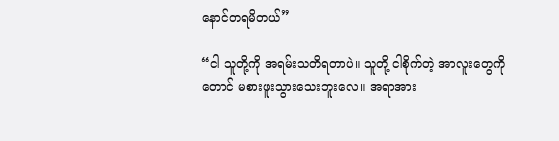နောင်တရမိတယ်”

“ငါ သူတို့ကို အရမ်းသတိရတာပဲ။ သူတို့ ငါစိုက်တဲ့ အာလူးတွေကိုတောင် မစားဖူးသွားသေးဘူးလေ။ အရာအား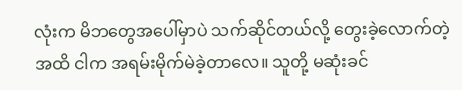လုံးက မိဘတွေအပေါ်မှာပဲ သက်ဆိုင်တယ်လို့ တွေးခဲ့လောက်တဲ့အထိ ငါက အရမ်းမိုက်မဲခဲ့တာလေ။ သူတို့ မဆုံးခင်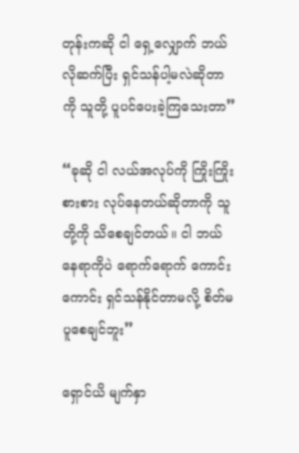တုန်းကဆို ငါ ရှေ့လျှောက် ဘယ်လိုဆက်ပြီး ရှင်သန်ပါ့မလဲဆိုတာကို သူတို့ ပူပင်ပေးခဲ့ကြသေးတာ”

“ခုဆို ငါ လယ်အလုပ်ကို ကြိုးကြိုးစားစား လုပ်နေတယ်ဆိုတာကို သူတို့ကို သိစေချင်တယ်။ ငါ ဘယ်နေရာကိုပဲ ရောက်ရောက် ကောင်းကောင်း ရှင်သန်နိုင်တာမလို့ စိတ်မပူစေချင်ဘူး”

ရှောင်ယိ မျက်နှာ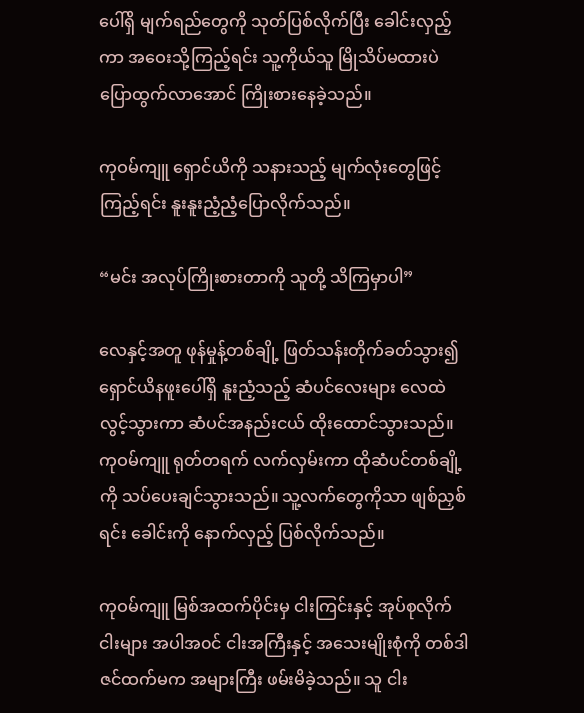ပေါ်ရှိ မျက်ရည်တွေကို သုတ်ပြစ်လိုက်ပြီး ခေါင်းလှည့်ကာ အဝေးသို့ကြည့်ရင်း သူ့ကိုယ်သူ မြိုသိပ်မထားပဲ ပြောထွက်လာအောင် ကြိုးစားနေခဲ့သည်။

ကုဝမ်ကျူ ရှောင်ယိကို သနားသည့် မျက်လုံးတွေဖြင့် ကြည့်ရင်း နူးနူးညံ့ညံ့ပြောလိုက်သည်။

“မင်း အလုပ်ကြိုးစားတာကို သူတို့ သိကြမှာပါ”

လေနှင့်အတူ ဖုန်မှုန့်တစ်ချို့ ဖြတ်သန်းတိုက်ခတ်သွား၍ ရှောင်ယိနဖူးပေါ်ရှိ နူးညံ့သည့် ဆံပင်လေးများ လေထဲလွင့်သွားကာ ဆံပင်အနည်းငယ် ထိုးထောင်သွားသည်။ ကုဝမ်ကျူ ရုတ်တရက် လက်လှမ်းကာ ထိုဆံပင်တစ်ချို့ကို သပ်ပေးချင်သွားသည်။ သူ့လက်တွေကိုသာ ဖျစ်ညှစ်ရင်း ခေါင်းကို နောက်လှည့် ပြစ်လိုက်သည်။

ကုဝမ်ကျူ မြစ်အထက်ပိုင်းမှ ငါးကြင်းနှင့် အုပ်စုလိုက်ငါးများ အပါအ၀င် ငါးအကြီးနှင့် အသေးမျိုးစုံကို တစ်ဒါဇင်ထက်မက အများကြီး ဖမ်းမိခဲ့သည်။ သူ ငါး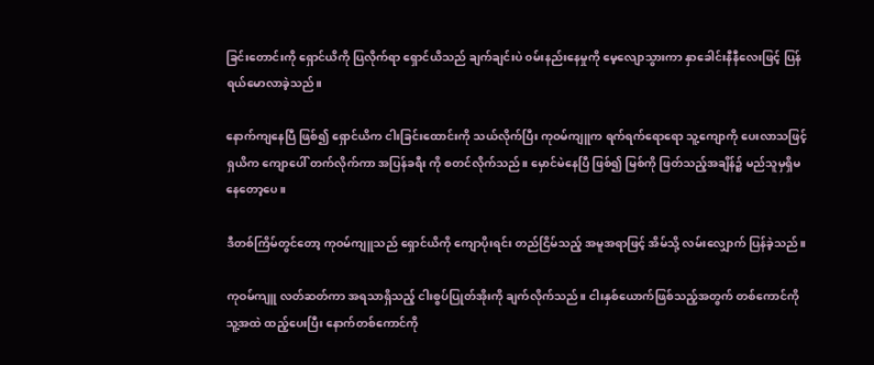ခြင်းတောင်းကို ရှောင်ယိကို ပြလိုက်ရာ ရှောင်ယိသည် ချက်ချင်းပဲ ၀မ်းနည်းနေမှုကို မေ့လျောသွားကာ နှာခေါင်းနီနီလေးဖြင့် ပြန်ရယ်‌မောလာခဲ့သည်။

နောက်ကျနေပြီ ဖြစ်၍ ရှောင်ယိက ငါးခြင်းထောင်းကို သယ်လိုက်ပြီး ကုဝမ်ကျူက ရက်ရက်ရောရော သူ့ကျောကို ပေးလာသဖြင့် ရှယိက ကျောပေါ် တက်လိုက်ကာ အပြန်ခရီး ကို စတင်လိုက်သည်။ မှောင်မဲနေပြီ ဖြစ်၍ မြစ်ကို ဖြတ်သည့်အချိန်၌ မည်သူမှရှိ‌မနေတော့ပေ။

ဒီတစ်ကြိမ်တွင်တော့ ကုဝမ်ကျူသည် ရှောင်ယိကို ကျောပိုးရင်း တည်ငြိမ်သည့် အမူအရာဖြင့် အိမ်သို့ လမ်းလျှောက် ပြန်ခဲ့သည်။

ကုဝမ်ကျူ လတ်ဆတ်ကာ အရသာရှိသည့် ငါးစွပ်ပြုတ်အိုးကို ချက်လိုက်သည်။ ငါးနှစ်ယောက်ဖြစ်သည့်အတွက် တစ်ကောင်ကို သူ့အထဲ ထည့်ပေးပြီး နောက်တစ်ကောင်ကို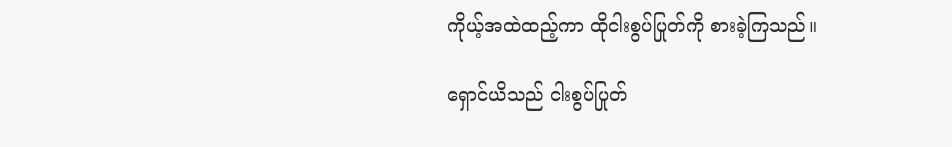ကိုယ့်အထဲထည့်ကာ ထိုငါးစွပ်ပြုတ်ကို စားခဲ့ကြသည်။

ရှောင်ယိသည် ငါးစွပ်ပြုတ်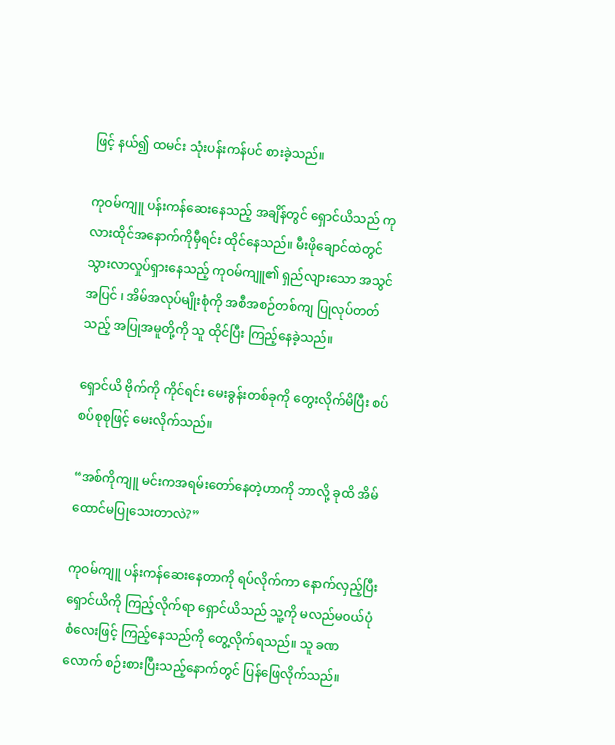ဖြင့် နယ်၍ ထမင်း သုံးပန်းကန်ပင် စားခဲ့သည်။

ကုဝမ်ကျူ ပန်းကန်ဆေးနေသည့် အချိန်တွင် ရှောင်ယိသည် ကုလားထိုင်အနောက်ကိုမှီရင်း ထိုင်နေသည်။ မီးဖိုချောင်ထဲတွင် သွားလာလှုပ်ရှားနေသည့် ကုဝမ်ကျူ၏ ရှည်လျားသော အသွင်အပြင် ၊ အိမ်အလုပ်မျိုးစုံကို အစီအစဉ်တစ်ကျ ပြုလုပ်တတ်သည့် အပြုအမူတို့ကို သူ ထိုင်ပြီး ကြည့်နေခဲ့သည်။

ရှောင်ယိ ဗိုက်ကို ကိုင်ရင်း မေးခွန်းတစ်ခုကို တွေးလိုက်မိပြီး စပ်စပ်စုစုဖြင့် မေးလိုက်သည်။

“အစ်ကိုကျူ မင်းကအရမ်းတော်နေတဲ့ဟာကို ဘာလို့ ခုထိ အိမ်ထောင်မပြုသေးတာလဲ?”

ကုဝမ်ကျူ ပန်းကန်ဆေးနေတာကို ရပ်လိုက်ကာ နောက်လှည့်ပြီး ရှောင်ယိကို ကြည့်လိုက်ရာ ရှောင်ယိသည် သူ့ကို မလည်မ၀ယ်ပုံစံလေးဖြင့် ကြည့်နေသည်ကို တွေ့လိုက်ရသည်။ သူ ခဏလောက် စဉ်းစားပြီးသည့်နောက်တွင် ပြန်ဖြေလိုက်သည်။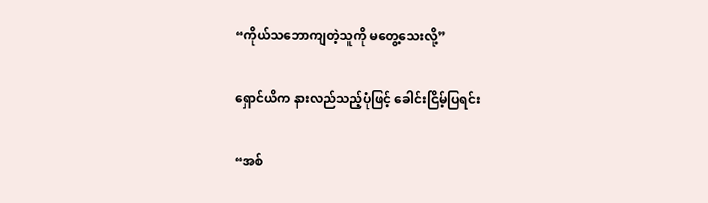“ကိုယ်သဘောကျတဲ့သူကို မတွေ့သေးလို့”

ရှောင်ယိက နားလည်သည့်ပုံဖြင့် ခေါင်းငြိမ့်ပြရင်း

“အစ်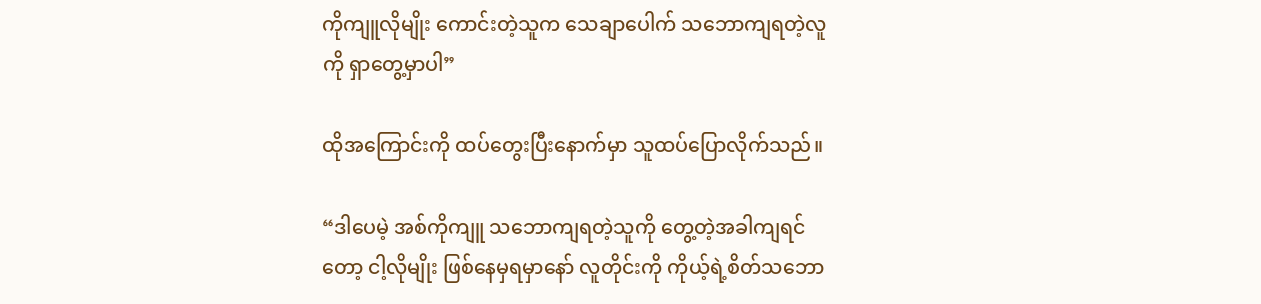ကိုကျူလိုမျိုး ကောင်းတဲ့သူက သေချာပေါက် သဘောကျရတဲ့လူကို ရှာတွေ့မှာပါ”

ထိုအကြောင်းကို ထပ်တွေးပြီးနောက်မှာ သူထပ်ပြောလိုက်သည်။

“ဒါ‌ပေမဲ့ အစ်ကိုကျူ သဘောကျရတဲ့သူကို တွေ့တဲ့အခါကျရင်တော့ ငါ့လိုမျိုး ဖြစ်နေမှရမှာနော် လူတိုင်းကို ကိုယ့်ရဲ့စိတ်သဘော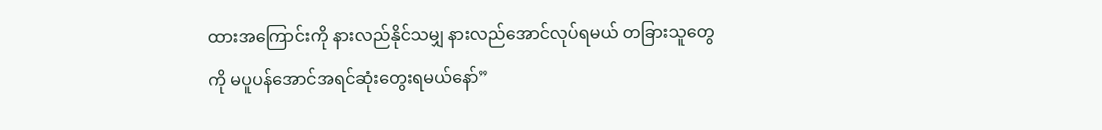ထားအကြောင်းကို နားလည်နိုင်သမျှ နားလည်အောင်လုပ်ရမယ် တခြားသူတွေကို မပူပန်အောင်အရင်ဆုံးတွေးရမယ်နော်”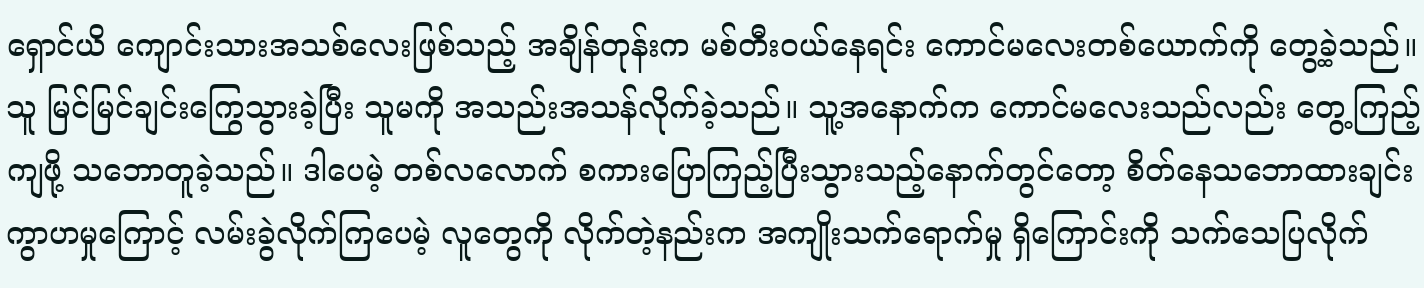ရှောင်ယိ ကျောင်းသားအသစ်လေးဖြစ်သည့် အချိန်တုန်းက မစ်တီး၀ယ်နေရင်း ကောင်မလေးတစ်ယောက်ကို တွေ့ခဲ့သည်။ သူ မြင်မြင်ချင်းကြွေသွားခဲ့ပြီး သူမကို အသည်းအသန်လိုက်ခဲ့သည်။ သူ့အနောက်က ကောင်မလေးသည်လည်း တွေ့ကြည့်ကျဖို့ သဘောတူခဲ့သည်။ ဒါပေမဲ့ တစ်လလောက် စကားပြောကြည့်ပြီးသွားသည့်နောက်တွင်တော့ စိတ်နေသဘောထားချင်း ကွာဟမှုကြောင့် လမ်းခွဲလိုက်ကြပေမဲ့ လူတွေကို လိုက်တဲ့နည်းက အကျိုးသက်ရောက်မှု ရှိကြောင်းကို သက်သေပြလိုက်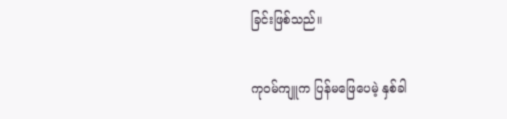ခြင်းဖြစ်သည်။

ကုဝမ်ကျူက ပြန်မဖြေပေမဲ့ နှစ်ခါ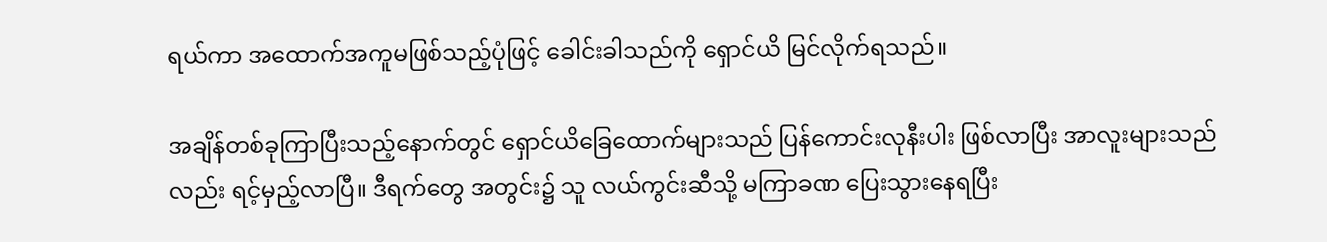ရယ်ကာ အထောက်အကူမဖြစ်သည့်ပုံဖြင့် ခေါင်းခါသည်ကို ရှောင်ယိ မြင်လိုက်ရသည်။

အချိန်တစ်ခုကြာပြီးသည့်နောက်တွင် ရှောင်ယိခြေထောက်များသည် ပြန်ကောင်းလုနီးပါး ဖြစ်လာပြီး အာလူးများသည်လည်း ရင့်မှည့်လာပြီ။ ဒီရက်တွေ အတွင်း၌ သူ လယ်ကွင်းဆီသို့ မကြာခဏ ပြေးသွားနေရပြီး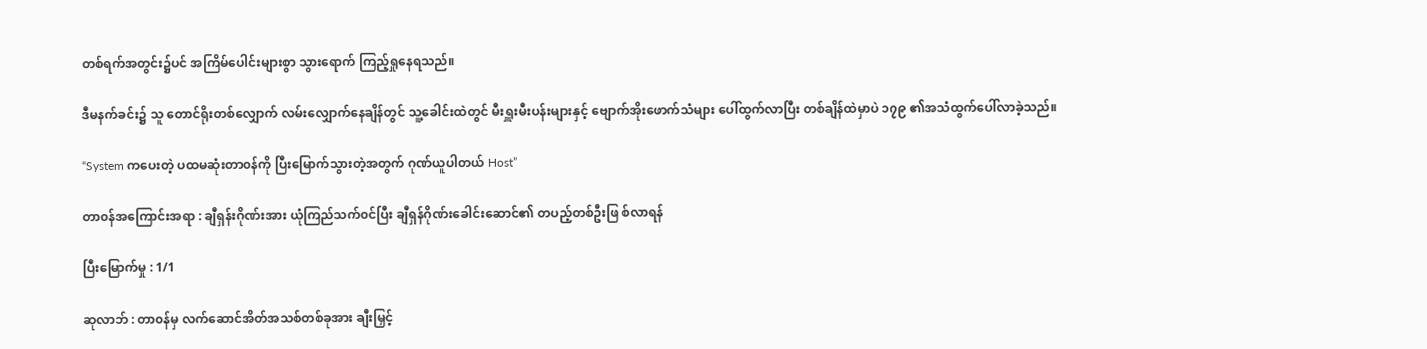တစ်ရက်အတွင်း၌ပင် အကြိမ်ပေါင်းများစွာ သွားရောက် ကြည့်ရှုနေရသည်။

ဒီမနက်ခင်း၌ သူ တောင်ရိုးတစ်လျှောက် လမ်းလျှောက်နေချိန်တွင် သူ့ခေါင်းထဲတွင် မီးရှူးမီးပန်းများနှင့် ဗျောက်အိုးဖောက်သံများ ပေါ်ထွက်လာပြီး တစ်ချိန်ထဲမှာပဲ ၁၇၉ ၏အသံထွက်ပေါ်လာခဲ့သည်။

“System ကပေးတဲ့ ပထမဆုံးတာ၀န်ကို ပြီးမြောက်သွားတဲ့အတွက် ဂုဏ်ယူပါတယ် Host”

တာ၀န်အကြောင်းအရာ : ချီရှန်းဂိုဏ်းအား ယုံကြည်သက်၀င်ပြီး ချီရှန်ဂိုဏ်းခေါင်းဆောင်၏ တပည့်တစ်ဦးဖြ စ်လာရန်

ပြီးမြောက်မှု : 1/1

ဆုလာဘ် : တာ၀န်မှ လက်ဆောင်အိတ်အသစ်တစ်ခုအား ချီးမြှင့်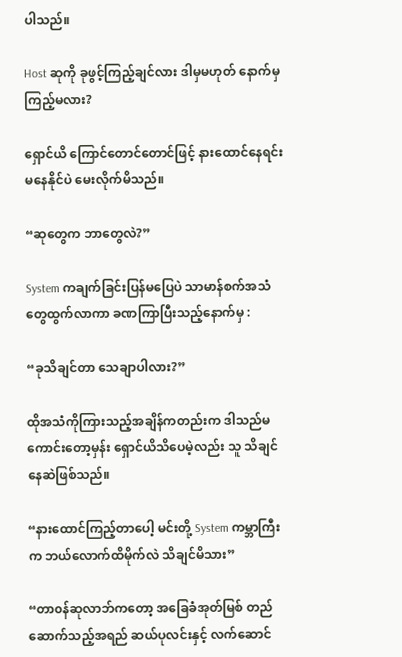ပါသည်။

Host ဆုကို ခုဖွင့်ကြည့်ချင်လား ဒါမှမဟုတ် နောက်မှကြည့်မလား?

ရှောင်ယိ ကြောင်တောင်တောင်ဖြင့် နားထောင်နေရင်း မနေနိုင်ပဲ မေးလိုက်မိသည်။

“ဆုတွေက ဘာတွေလဲ?”

System ကချက်ခြင်းပြန်မပြေပဲ သာမာန်စက်အသံတွေထွက်လာကာ ခဏကြာပြီးသည့်နောက်မှ :

“ခုသိချင်တာ သေချာပါလား?”

ထိုအသံကိုကြားသည့်အချိန်ကတည်းက ဒါသည်မကောင်းတော့မှန်း ရှောင်ယိသိပေမဲ့လည်း သူ သိချင်နေဆဲဖြစ်သည်။

“နားထောင်ကြည့်တာပေါ့ မင်းတို့ System ကမ္ဘာကြီးက ဘယ်လောက်ထိမိုက်လဲ သိချင်မိသား”

“တာ၀န်ဆုလာဘ်ကတော့ အခြေခံအုတ်မြစ် တည်ဆောက်သည့်အရည် ဆယ်ပုလင်းနှင့် လက်ဆောင်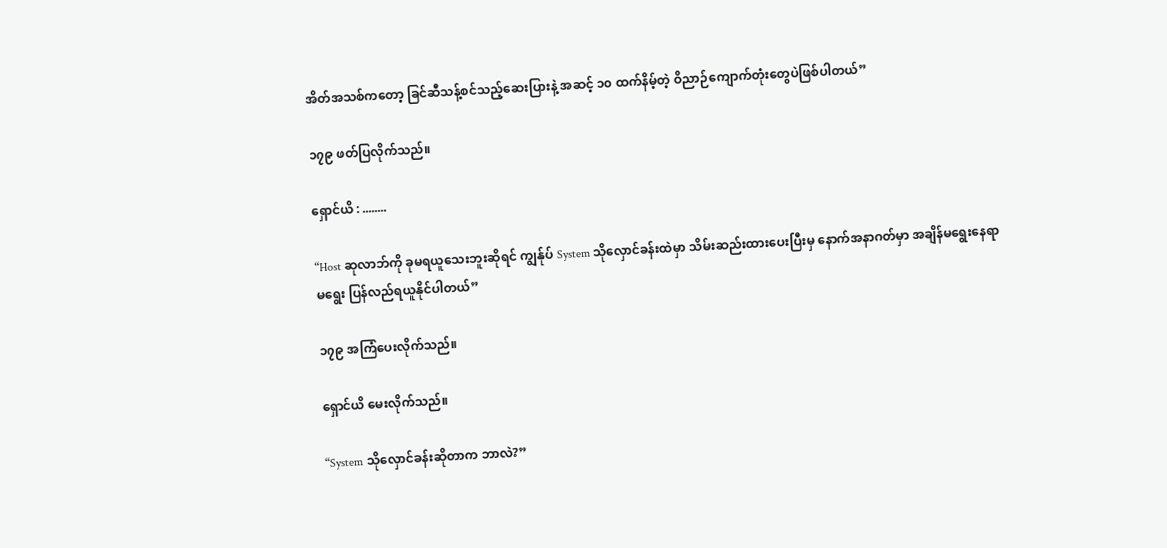အိတ်အသစ်ကတော့ ခြင်ဆီသန့်စင်သည့်ဆေးပြားနဲ့ အဆင့် ၁၀ ထက်နိမ့်တဲ့ ဝိညာဉ်ကျောက်တုံးတွေပဲဖြစ်ပါတယ်”

၁၇၉ ဖတ်ပြလိုက်သည်။

ရှောင်ယိ : ........

“Host ဆုလာဘ်ကို ခုမရယူသေးဘူးဆိုရင် ကျွန်ုပ် System သိုလှောင်ခန်းထဲမှာ သိမ်းဆည်းထားပေးပြီးမှ နောက်အနာဂတ်မှာ အချိန်မရွေးနေရာမရွေး ပြန်လည်ရယူနိုင်ပါတယ်”

၁၇၉ အကြံပေးလိုက်သည်။

ရှောင်ယိ မေးလိုက်သည်။

“System သိုလှောင်ခန်းဆိုတာက ဘာလဲ?”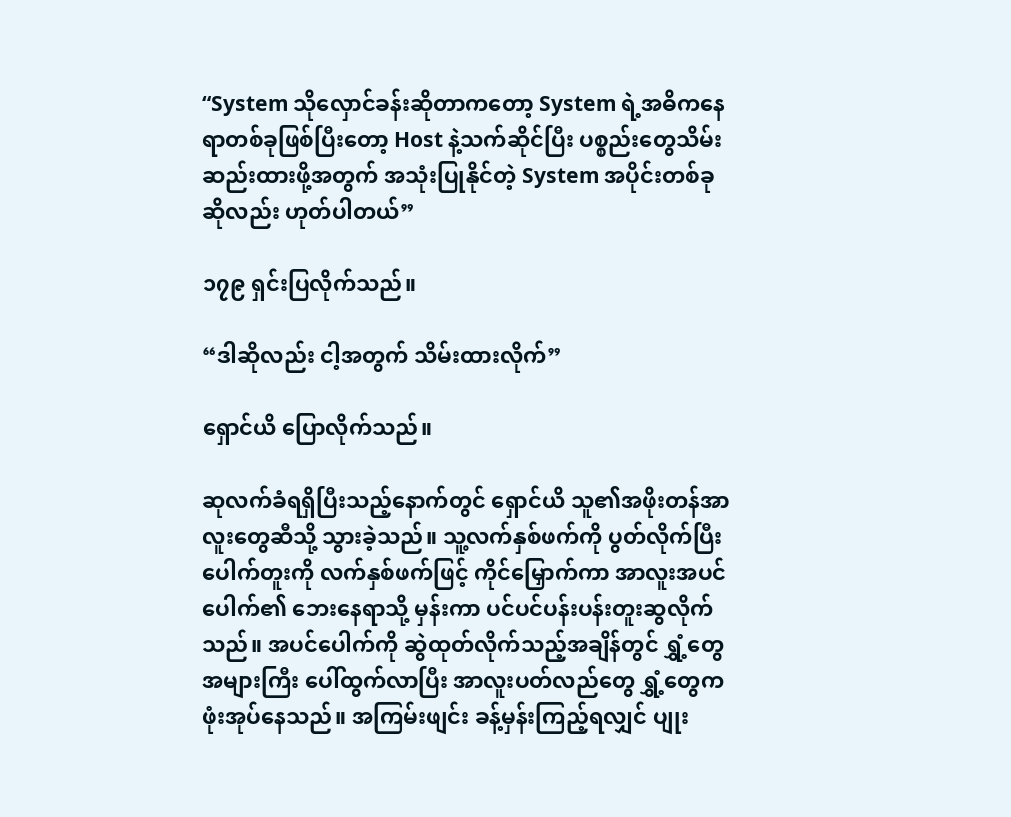“System သိုလှောင်ခန်းဆိုတာကတော့ System ရဲ့အဓိကနေရာတစ်ခုဖြစ်ပြီးတော့ Host နဲ့သက်ဆိုင်ပြီး ပစ္စည်းတွေသိမ်းဆည်းထားဖို့အတွက် အသုံးပြုနိုင်တဲ့ System အပိုင်းတစ်ခုဆိုလည်း ဟုတ်ပါတယ်”

၁၇၉ ရှင်းပြလိုက်သည်။

“ဒါဆိုလည်း ငါ့အတွက် သိမ်းထားလိုက်”

ရှောင်ယိ ပြောလိုက်သည်။

ဆုလက်ခံရရှိပြီးသည့်နောက်တွင် ရှောင်ယိ သူ၏အဖိုးတန်အာလူးတွေဆီသို့ သွားခဲ့သည်။ သူ့လက်နှစ်ဖက်ကို ပွတ်လိုက်ပြီး ပေါက်တူးကို လက်နှစ်ဖက်ဖြင့် ကိုင်မြှောက်ကာ အာလူးအပင်ပေါက်၏ ဘေးနေရာသို့ မှန်းကာ ပင်ပင်ပန်းပန်းတူးဆွလိုက်သည်။ အပင်ပေါက်ကို ဆွဲထုတ်လိုက်သည့်အချိန်တွင် ရွှံ့တွေ အများကြီး ပေါ်ထွက်လာပြီး အာလူးပတ်လည်တွေ ရွှံ့တွေက ဖုံးအုပ်နေသည်။ အကြမ်းဖျင်း ခန့်မှန်းကြည့်ရလျှင် ပျုး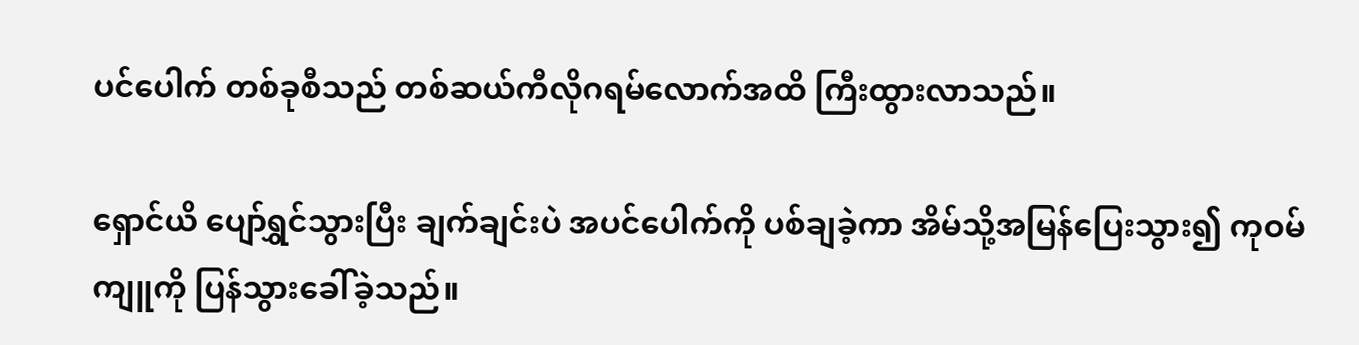ပင်ပေါက် တစ်ခုစီသည် တစ်ဆယ်ကီလိုဂရမ်လောက်အထိ ကြီးထွားလာသည်။

ရှောင်ယိ ပျော်ရွှင်သွားပြီး ချက်ချင်းပဲ အပင်ပေါက်ကို ပစ်ချခဲ့ကာ အိမ်သို့အမြန်ပြေးသွား၍ ကုဝမ်ကျူကို ပြန်သွားခေါ်ခဲ့သည်။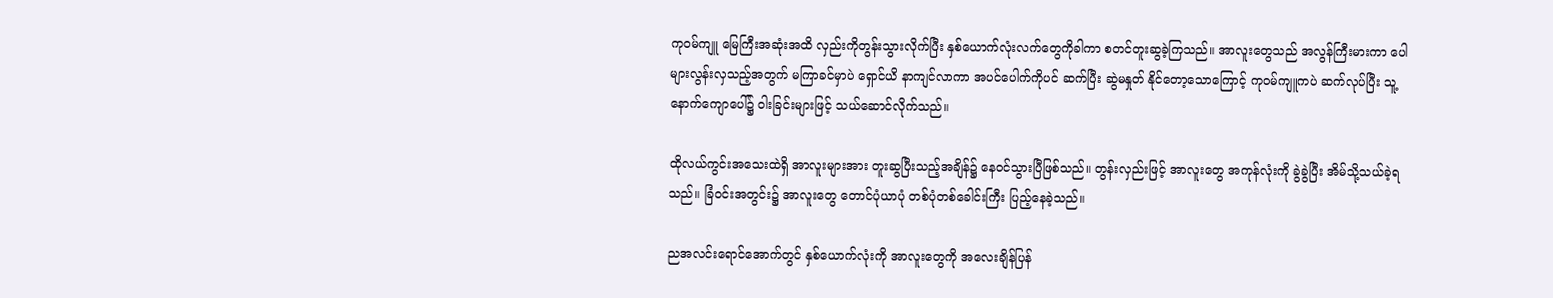ကုဝမ်ကျူ မြေကြီးအဆုံးအထိ လှည်းကိုတွန်းသွားလိုက်ပြီး နှစ်ယောက်လုံးလက်တွေကိုခါကာ စတင်တူးဆွခဲ့ကြသည်။ အာလူးတွေသည် အလွန်ကြီးမားကာ ပေါများလွန်းလှသည့်အတွက် မကြာခင်မှာပဲ ရှောင်ယိ နာကျင်လာကာ အပင်ပေါက်ကိုပင် ဆက်ပြီး ဆွဲမနှုတ် နိုင်တော့သောကြောင့် ကုဝမ်ကျူကပဲ ဆက်လုပ်ပြီး သူ့နောက်ကျောပေါ်၌ ဝါးခြင်းများဖြင့် သယ်ဆောင်လိုက်သည်။

ထိုလယ်ကွင်းအသေးထဲရှိ အာလူးများအား တူးဆွပြီးသည့်အချိန်၌ နေ၀င်သွားပြီဖြစ်သည်။ တွန်းလှည်းဖြင့် အာလူးတွေ အကုန်လုံးကို ခွဲခွဲပြီး အိမ်သို့သယ်ခဲ့ရသည်။ ခြံ၀င်းအတွင်း၌ အာလူးတွေ တောင်ပုံယာပုံ တစ်ပုံတစ်ခေါင်းကြီး ပြည့်နေခဲ့သည်။

ညအလင်းရောင်အောက်တွင် နှစ်ယောက်လုံးကို အာလူးတွေကို အလေးချိန်ပြန်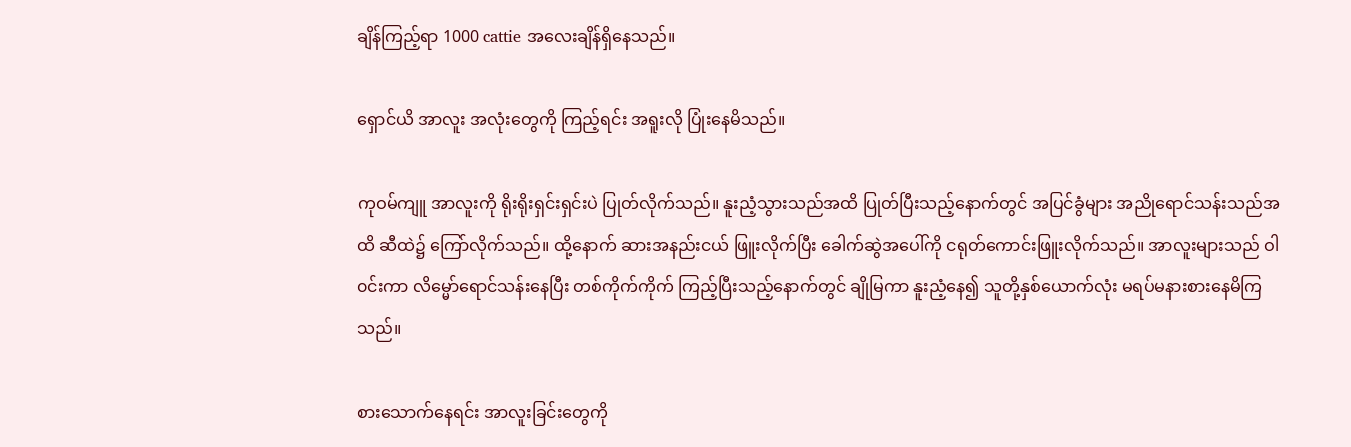ချိန်ကြည့်ရာ 1000 cattie အလေးချိန်ရှိနေသည်။

ရှောင်ယိ အာလူး အလုံးတွေကို ကြည့်ရင်း အရူးလို ပြုံးနေမိသည်။

ကုဝမ်ကျူ အာလူးကို ရိုးရိုးရှင်းရှင်းပဲ ပြုတ်လိုက်သည်။ နူးညံ့သွားသည်အထိ ပြုတ်ပြီးသည့်နောက်တွင် အပြင်ခွံများ အညိုရောင်သန်းသည်အထိ ဆီထဲ၌ ကြော်လိုက်သည်။ ထို့နောက် ဆားအနည်းငယ် ဖြူးလိုက်ပြီး ခေါက်ဆွဲအပေါ်ကို ငရုတ်ကောင်းဖြူးလိုက်သည်။ အာလူးများသည် ဝါ၀င်းကာ လိမ္မော်ရောင်သန်းနေပြီး တစ်ကိုက်ကိုက် ကြည့်ပြီးသည့်နောက်တွင် ချိုမြကာ နူးညံ့နေ၍ သူတို့နှစ်ယောက်လုံး မရပ်မနားစားနေမိကြသည်။

စားသောက်နေရင်း အာလူးခြင်းတွေကို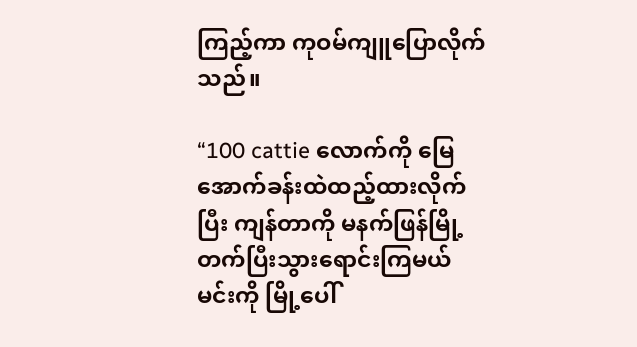ကြည့်ကာ ကုဝမ်ကျူပြောလိုက်သည်။

“100 cattie လောက်ကို မြေအောက်ခန်းထဲထည့်ထားလိုက်ပြီး ကျန်တာကို မနက်ဖြန်မြို့တက်ပြီးသွားရောင်းကြမယ် မင်းကို မြို့ပေါ်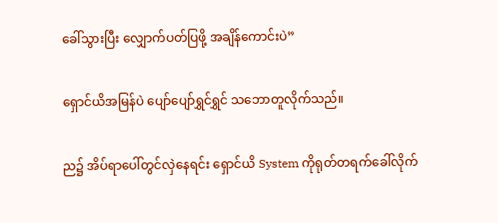ခေါ်သွားပြီး လျှောက်ပတ်ပြဖို့ အချိန်ကောင်းပဲ”

ရှောင်ယိအမြန်ပဲ ပျော်ပျော်‌ရွှင်ရွှင် သဘောတူလိုက်သည်။

ည၌ အိပ်ရာပေါ်တွင်လှဲနေရင်း ရှောင်ယိ System ကိုရုတ်တရက်ခေါ်လိုက်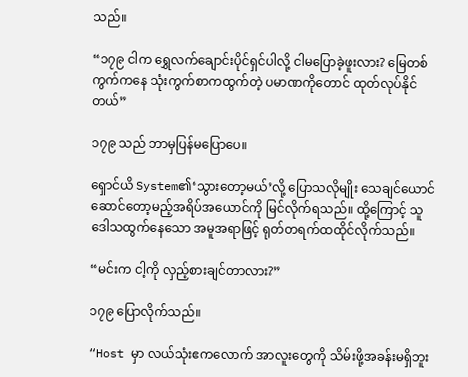သည်။

“၁၇၉ ငါက ရွှေလက်ချောင်းပိုင်ရှင်ပါလို့ ငါမပြောခဲ့ဖူးလား? မြေတစ်ကွက်ကနေ သုံးကွက်စာကထွက်တဲ့ ပမာဏကိုတောင် ထုတ်လုပ်နိုင်တယ်”

၁၇၉ သည် ဘာမှပြန်မပြောပေ။

ရှောင်ယိ System၏‘သွားတော့မယ်’လို့ ပြောသလိုမျိုး သေချင်ယောင် ဆောင်တော့မည့်အရိပ်အယောင်ကို မြင်လိုက်ရသည်။ ထို့ကြောင့် သူ ဒေါသထွက်နေသော အမူအရာဖြင့် ရုတ်တရက်ထထိုင်လိုက်သည်။

“မင်းက ငါ့ကို လှည့်စားချင်တာလား?”

၁၇၉ ပြောလိုက်သည်။

“Host မှာ လယ်သုံးဧကလောက် အာလူးတွေကို သိမ်းဖို့အခန်းမရှိဘူး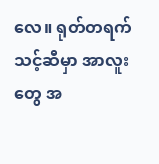လေ။ ရုတ်တရက် သင့်ဆီမှာ အာလူးတွေ အ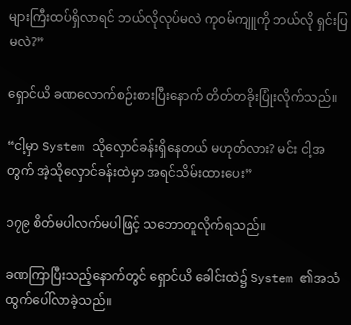များကြီးထပ်ရှိလာရင် ဘယ်လိုလုပ်မလဲ ကုဝမ်ကျူကို ဘယ်လို ရှင်းပြမလဲ?”

ရှောင်ယိ ခဏလောက်စဉ်းစားပြီးနောက် တိတ်တခိုးပြုံးလိုက်သည်။

“ငါ့မှာ System သိုလှောင်ခန်းရှိနေတယ် မဟုတ်လား? မင်း ငါ့အတွက် အဲ့သိုလှောင်ခန်းထဲမှာ အရင်သိမ်းထားပေး”

၁၇၉ စိတ်မပါလက်မပါဖြင့် သဘောတူလိုက်ရသည်။

ခဏကြာပြီးသည့်နောက်တွင် ရှောင်ယိ ခေါင်းထဲ၌ System ၏အသံထွက်ပေါ်လာခဲ့သည်။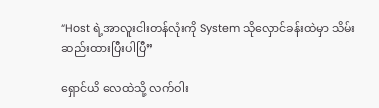“Host ရဲ့အာလူးငါးတန်လုံးကို System သိုလှောင်ခန်းထဲမှာ သိမ်းဆည်းထားပြီးပါပြီ”

ရှောင်ယိ လေထဲသို့ လက်ဝါး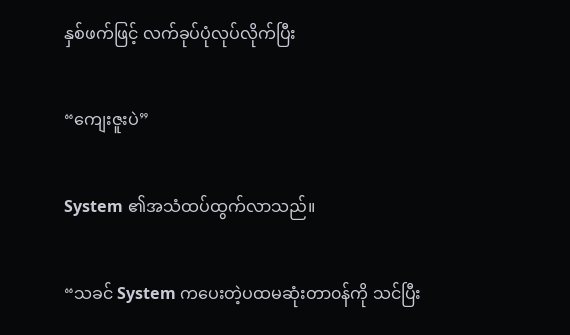နှစ်ဖက်ဖြင့် လက်ခုပ်ပုံလုပ်လိုက်ပြီး

“ကျေးဇူးပဲ”

System ၏အသံထပ်ထွက်လာသည်။

“သခင် System ကပေးတဲ့ပထမဆုံးတာ၀န်ကို သင်ပြီး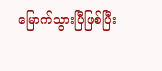မြောက်သွားပြီဖြစ်ပြီး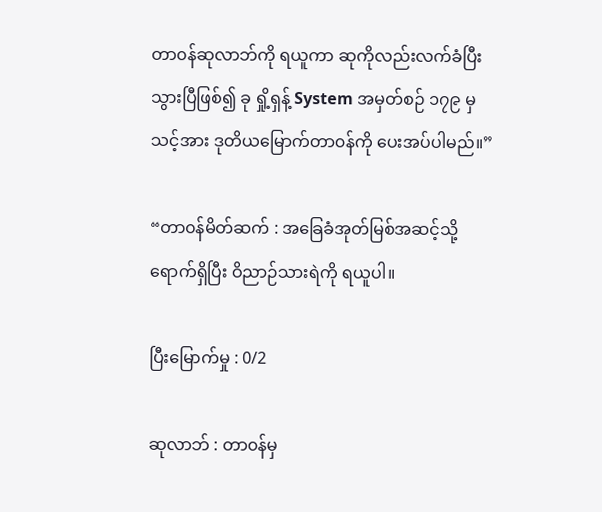တာ၀န်‌ဆုလာဘ်ကို ရယူကာ ဆုကိုလည်းလက်ခံပြီးသွားပြီဖြစ်၍ ခု ရှို့ရှန့် System အမှတ်စဉ် ၁၇၉ မှ သင့်အား ဒုတိယမြောက်တာ၀န်ကို ပေးအပ်ပါမည်။”

“တာ၀န်မိတ်ဆက် : အခြေခံအုတ်မြစ်အဆင့်သို့ ရောက်ရှိပြီး ဝိညာဉ်သားရဲကို ရယူပါ။

ပြီးမြောက်မှု : 0/2

ဆုလာဘ် : တာ၀န်မှ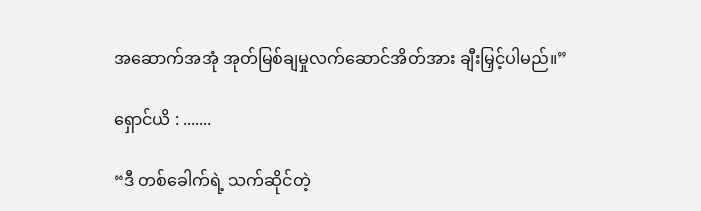အဆောက်အအုံ အုတ်မြစ်ချမှုလက်ဆောင်အိတ်အား ချီးမြှင့်ပါမည်။”

ရှောင်ယိ : .......

“ဒီ တစ်ခေါက်ရဲ့ သက်ဆိုင်တဲ့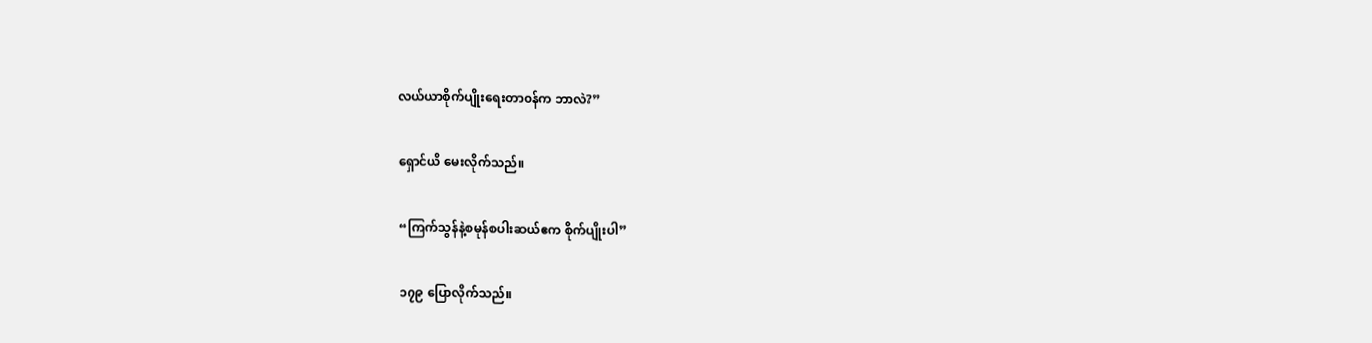လယ်ယာစိုက်ပျိုးရေးတာ၀န်က ဘာလဲ?”

ရှောင်ယိ မေးလိုက်သည်။

“ကြက်သွန်နဲ့စမုန်စပါးဆယ်ဧက စိုက်ပျိုးပါ”

၁၇၉ ပြောလိုက်သည်။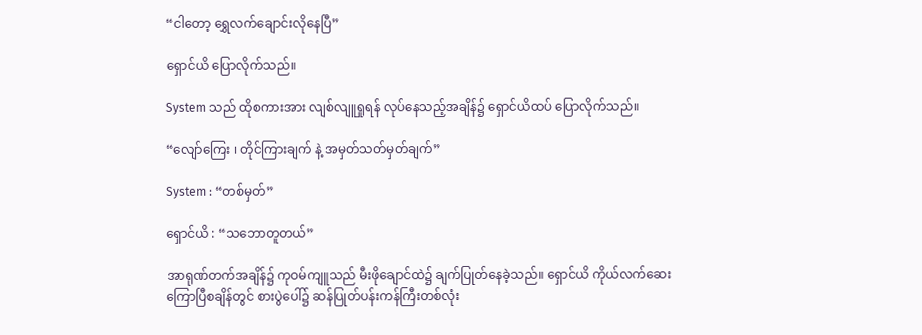“ငါတော့ ရွှေ‌လက်ချောင်းလိုနေပြီ”

ရှောင်ယိ ပြောလိုက်သည်။

System သည် ထိုစကားအား လျစ်လျူရှုရန် လုပ်နေသည့်အချိန်၌ ရှောင်ယိထပ် ပြောလိုက်သည်။

“လျော်ကြေး ၊ တိုင်ကြားချက် နဲ့ အမှတ်သတ်မှတ်ချက်”

System : “တစ်မှတ်”

ရှောင်ယိ : “သဘောတူတယ်”

အာရုဏ်တက်အချိန်၌ ကုဝမ်ကျူသည် မီးဖိုချောင်ထဲ၌ ချက်ပြုတ်နေခဲ့သည်။ ရှောင်ယိ ကိုယ်လက်ဆေးကြောပြီစချိန်တွင် စားပွဲပေါ်၌ ဆန်ပြုတ်ပန်းကန်ကြီးတစ်လုံး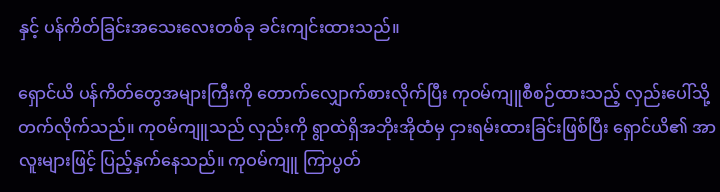နှင့် ပန်ကိတ်ခြင်းအသေးလေးတစ်ခု ခင်းကျင်းထားသည်။

ရှောင်ယိ ပန်ကိတ်တွေအများကြီးကို တောက်လျှောက်စားလိုက်ပြီး ကုဝမ်ကျူစီစဉ်ထားသည့် လှည်းပေါ်သို့ တက်လိုက်သည်။ ကုဝမ်ကျူသည် လှည်းကို ရွာထဲရှိအဘိုးအိုထံမှ ငှားရမ်းထားခြင်းဖြစ်ပြီး ရှောင်ယိ၏ အာလူးများဖြင့် ပြည့်နှက်နေသည်။ ကုဝမ်ကျူ ကြာပွတ်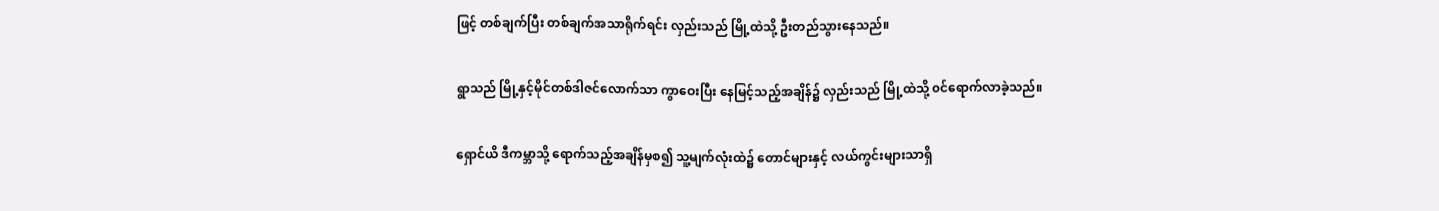ဖြင့် တစ်ချက်ပြီး တစ်ချက်အသာရိုက်ရင်း လှည်းသည် မြို့ထဲသို့ ဦးတည်သွားနေသည်။

ရွာသည် မြို့နှင့်မိုင်တစ်ဒါဇင်လောက်သာ ကွာဝေးပြီး နေမြင့်သည့်အချိန်၌ လှည်းသည် မြို့ထဲသို့ ၀င်ရောက်လာခဲ့သည်။

ရှောင်ယိ ဒီကမ္ဘာသို့ ရောက်သည့်အချိန်မှစ၍ သူ့မျက်လုံးထဲ၌ တောင်များနှင့် လယ်ကွင်းများသာရှိ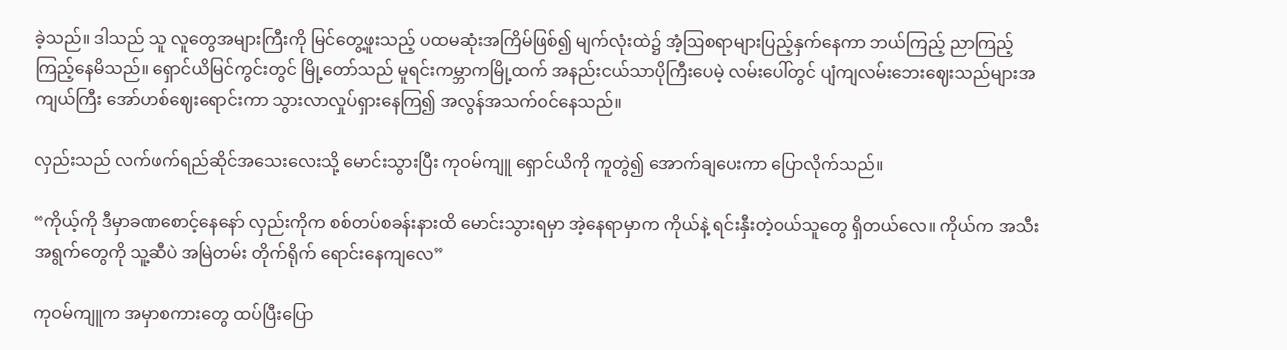ခဲ့သည်။ ဒါသည် သူ လူတွေအများကြီးကို မြင်တွေ့ဖူးသည့် ပထမဆုံးအကြိမ်ဖြစ်၍ မျက်လုံးထဲ၌ အံ့ဩစရာများပြည့်နှက်နေကာ ဘယ်ကြည့် ညာကြည့် ကြည့်နေမိသည်။ ရှောင်ယိမြင်ကွင်းတွင် မြို့တော်သည် မူရင်းကမ္ဘာကမြို့ထက် အနည်းငယ်သာပိုကြီးပေမဲ့ လမ်းပေါ်တွင် ပျံကျလမ်းဘေးဈေးသည်များအကျယ်ကြီး အော်ဟစ်ဈေးရောင်းကာ သွားလာလှုပ်ရှားနေကြ၍ အလွန်အသက်၀င်နေသည်။

လှည်းသည် လက်ဖက်ရည်ဆိုင်အသေးလေးသို့ မောင်းသွားပြီး ကုဝမ်ကျူ ရှောင်ယိကို ကူတွဲ၍ အောက်ချပေးကာ ပြောလိုက်သည်။

“ကိုယ့်ကို ဒီမှာခဏစောင့်နေနော် လှည်းကိုက စစ်တပ်စခန်းနားထိ မောင်းသွားရမှာ အဲ့နေရာမှာက ကိုယ်နဲ့ ရင်းနှီးတဲ့၀ယ်သူတွေ ရှိတယ်လေ။ ကိုယ်က အသီးအရွက်တွေကို သူ့ဆီပဲ အမြဲတမ်း တိုက်ရိုက် ရောင်းနေကျလေ”

ကုဝမ်ကျူက အမှာစကားတွေ ထပ်ပြီးပြော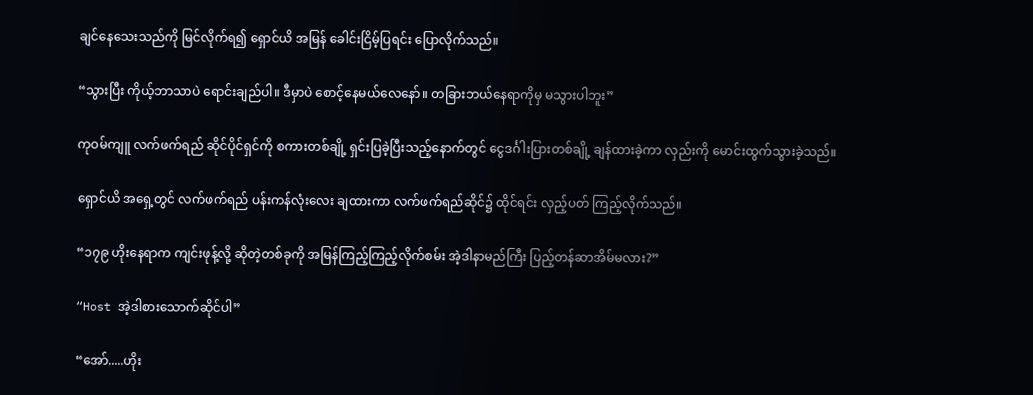ချင်နေသေးသည်ကို မြင်လိုက်ရ၍ ရှောင်ယိ အမြန် ခေါင်းငြိမ့်ပြရင်း ပြောလိုက်သည်။

“သွားပြီး ကိုယ့်ဘာသာပဲ ရောင်းချည်ပါ။ ဒီမှာပဲ စောင့်နေမယ်လေနော်။ တခြားဘယ်နေရာကိုမှ မသွားပါဘူး”

ကုဝမ်ကျူ လက်ဖက်ရည် ဆိုင်ပိုင်ရှင်ကို စကားတစ်ချို့ ရှင်းပြခဲ့ပြီးသည့်နောက်တွင် ငွေဒင်္ဂါးပြားတစ်ချို့ ချန်ထားခဲ့ကာ လှည်းကို မောင်းထွက်သွားခဲ့သည်။

ရှောင်ယိ အရှေ့တွင် လက်ဖက်ရည် ပန်းကန်လုံးလေး ချထားကာ လက်ဖက်ရည်ဆိုင်၌ ထိုင်ရင်း လှည့်ပတ် ကြည့်လိုက်သည်။

“၁၇၉ ဟိုးနေရာက ကျင်းဖုန့်လို့ ဆိုတဲ့တစ်ခုကို အမြန်ကြည့်ကြည့်လိုက်စမ်း အဲ့ဒါနာမည်ကြီး ပြည့်တန်ဆာအိမ်မလား?”

“Host အဲ့ဒါစားသောက်ဆိုင်ပါ”

“အော်.....ဟိုး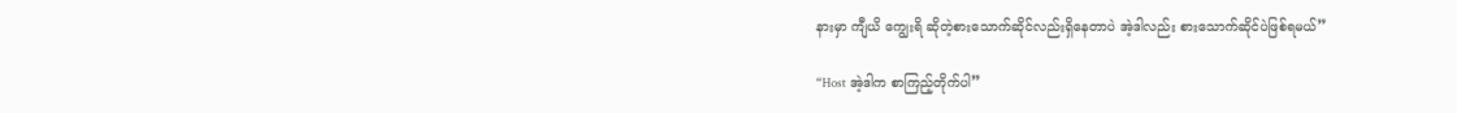နားမှာ ကျီယိ ကျွေးရိ ဆိုတဲ့စားသောက်ဆိုင်လည်းရှိနေတာပဲ အဲ့ဒါလည်း စားသောက်ဆိုင်ပဲဖြစ်ရမယ်”

“Host အဲ့ဒါက စာကြည့်တိုက်ပါ”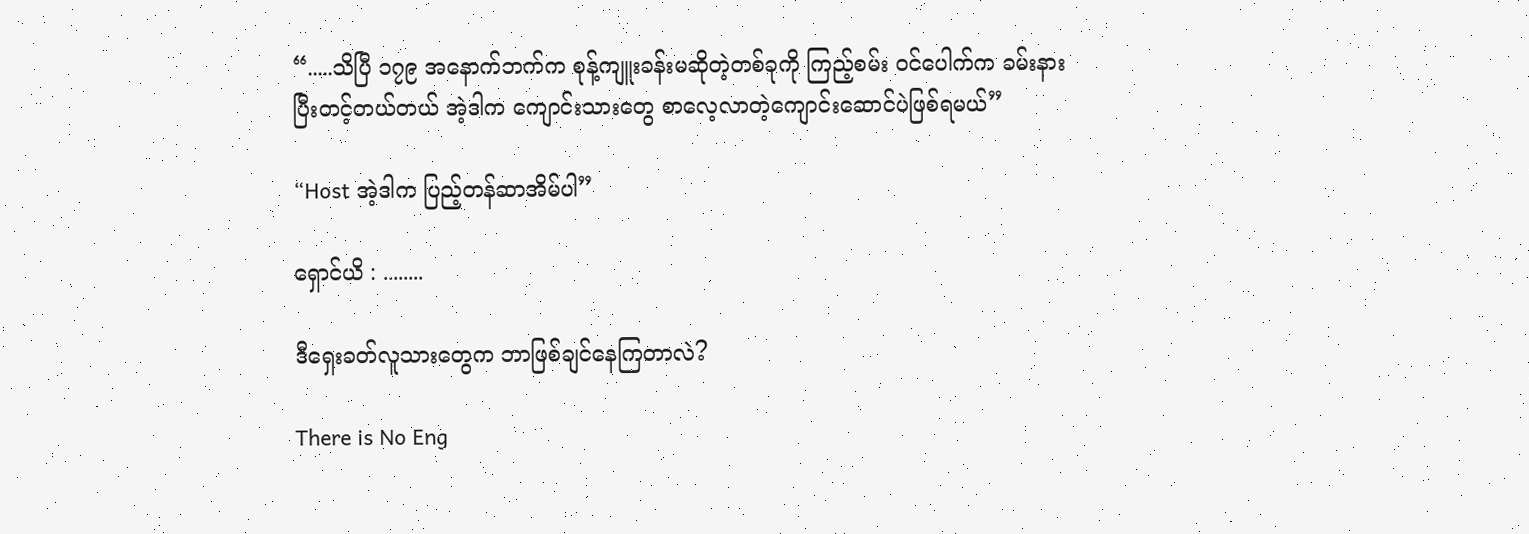“.....သိပြီ ၁၇၉ အနောက်ဘက်က စုန့်ကျူးခန်းမဆိုတဲ့တစ်ခုကို ကြည့်စမ်း ၀င်ပေါက်က ခမ်းနားပြီးတင့်တယ်တယ် အဲ့ဒါက ကျောင်းသားတွေ စာလေ့လာတဲ့ကျောင်းဆောင်ပဲဖြစ်ရမယ်”

“Host အဲ့ဒါက ပြည့်တန်ဆာအိမ်ပါ”

ရှောင်ယိ : ........

ဒီရှေးခတ်လူသားတွေက ဘာဖြစ်ချင်နေကြတာလဲ?

There is No Eng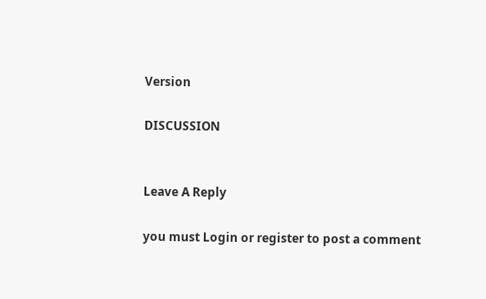Version

DISCUSSION


Leave A Reply

you must Login or register to post a comment